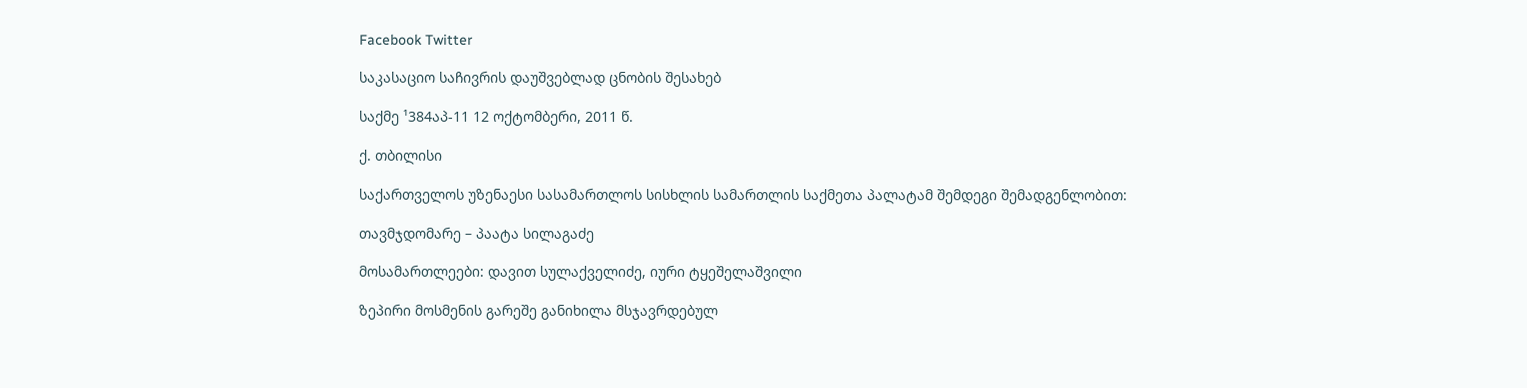Facebook Twitter

საკასაციო საჩივრის დაუშვებლად ცნობის შესახებ

საქმე ¹384აპ-11 12 ოქტომბერი, 2011 წ.

ქ. თბილისი

საქართველოს უზენაესი სასამართლოს სისხლის სამართლის საქმეთა პალატამ შემდეგი შემადგენლობით:

თავმჯდომარე – პაატა სილაგაძე

მოსამართლეები: დავით სულაქველიძე, იური ტყეშელაშვილი

ზეპირი მოსმენის გარეშე განიხილა მსჯავრდებულ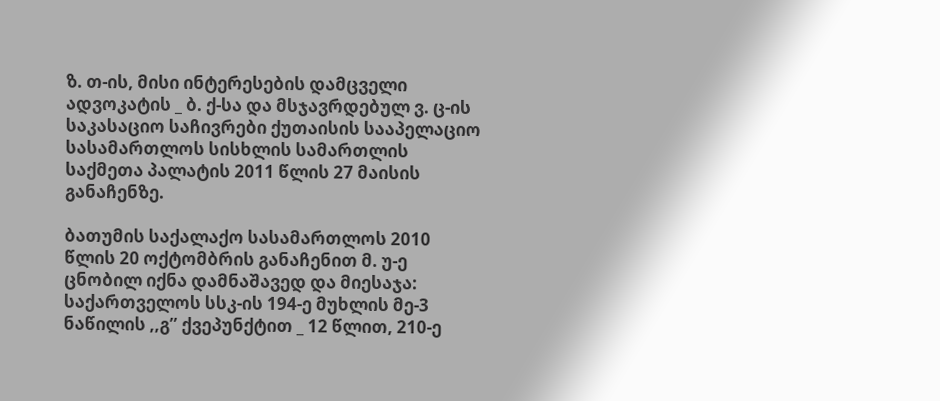ზ. თ-ის, მისი ინტერესების დამცველი ადვოკატის _ ბ. ქ-სა და მსჯავრდებულ ვ. ც-ის საკასაციო საჩივრები ქუთაისის სააპელაციო სასამართლოს სისხლის სამართლის საქმეთა პალატის 2011 წლის 27 მაისის განაჩენზე.

ბათუმის საქალაქო სასამართლოს 2010 წლის 20 ოქტომბრის განაჩენით მ. უ-ე ცნობილ იქნა დამნაშავედ და მიესაჯა: საქართველოს სსკ-ის 194-ე მუხლის მე-3 ნაწილის ,,გ” ქვეპუნქტით _ 12 წლით, 210-ე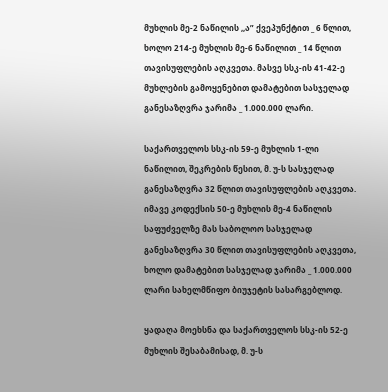მუხლის მე-2 ნაწილის ,,ა” ქვეპუნქტით _ 6 წლით, ხოლო 214-ე მუხლის მე-6 ნაწილით _ 14 წლით თავისუფლების აღკვეთა. მასვე სსკ-ის 41-42-ე მუხლების გამოყენებით დამატებით სასჯელად განესაზღვრა ჯარიმა _ 1.000.000 ლარი.

საქართველოს სსკ-ის 59-ე მუხლის 1-ლი ნაწილით, შეკრების წესით, მ. უ-ს სასჯელად განესაზღვრა 32 წლით თავისუფლების აღკვეთა. იმავე კოდექსის 50-ე მუხლის მე-4 ნაწილის საფუძველზე მას საბოლოო სასჯელად განესაზღვრა 30 წლით თავისუფლების აღკვეთა, ხოლო დამატებით სასჯელად ჯარიმა _ 1.000.000 ლარი სახელმწიფო ბიუჯეტის სასარგებლოდ.

ყადაღა მოეხსნა და საქართველოს სსკ-ის 52-ე მუხლის შესაბამისად, მ. უ-ს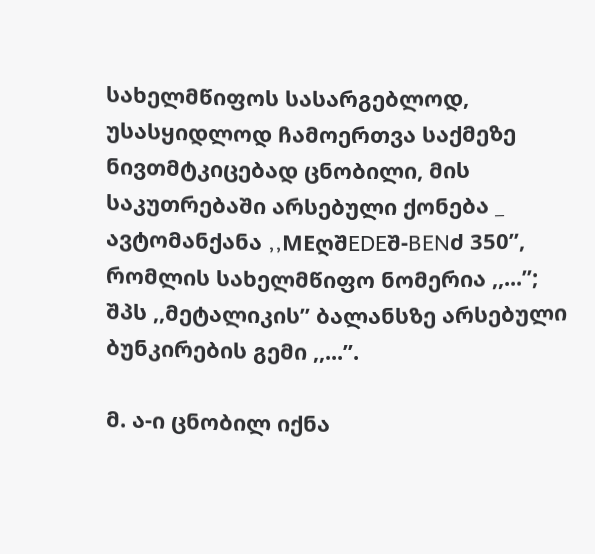სახელმწიფოს სასარგებლოდ, უსასყიდლოდ ჩამოერთვა საქმეზე ნივთმტკიცებად ცნობილი, მის საკუთრებაში არსებული ქონება _ ავტომანქანა ,,MEღშEDEშ-BENძ 350”, რომლის სახელმწიფო ნომერია ,,...”; შპს ,,მეტალიკის” ბალანსზე არსებული ბუნკირების გემი ,,...”.

მ. ა-ი ცნობილ იქნა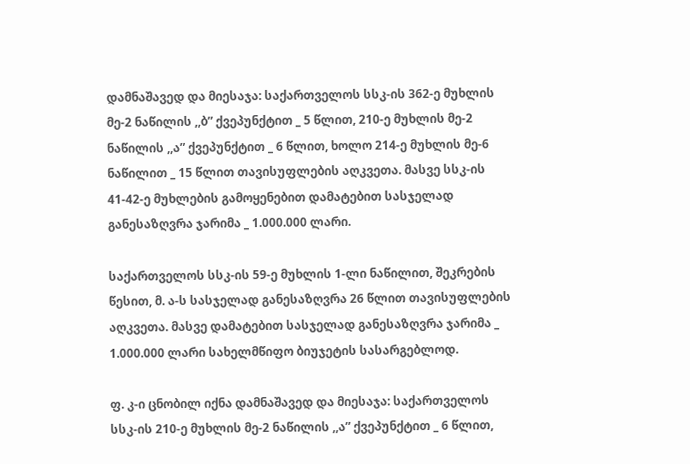დამნაშავედ და მიესაჯა: საქართველოს სსკ-ის 362-ე მუხლის მე-2 ნაწილის ,,ბ” ქვეპუნქტით _ 5 წლით, 210-ე მუხლის მე-2 ნაწილის ,,ა” ქვეპუნქტით _ 6 წლით, ხოლო 214-ე მუხლის მე-6 ნაწილით _ 15 წლით თავისუფლების აღკვეთა. მასვე სსკ-ის 41-42-ე მუხლების გამოყენებით დამატებით სასჯელად განესაზღვრა ჯარიმა _ 1.000.000 ლარი.

საქართველოს სსკ-ის 59-ე მუხლის 1-ლი ნაწილით, შეკრების წესით, მ. ა-ს სასჯელად განესაზღვრა 26 წლით თავისუფლების აღკვეთა. მასვე დამატებით სასჯელად განესაზღვრა ჯარიმა _ 1.000.000 ლარი სახელმწიფო ბიუჯეტის სასარგებლოდ.

ფ. კ-ი ცნობილ იქნა დამნაშავედ და მიესაჯა: საქართველოს სსკ-ის 210-ე მუხლის მე-2 ნაწილის ,,ა” ქვეპუნქტით _ 6 წლით,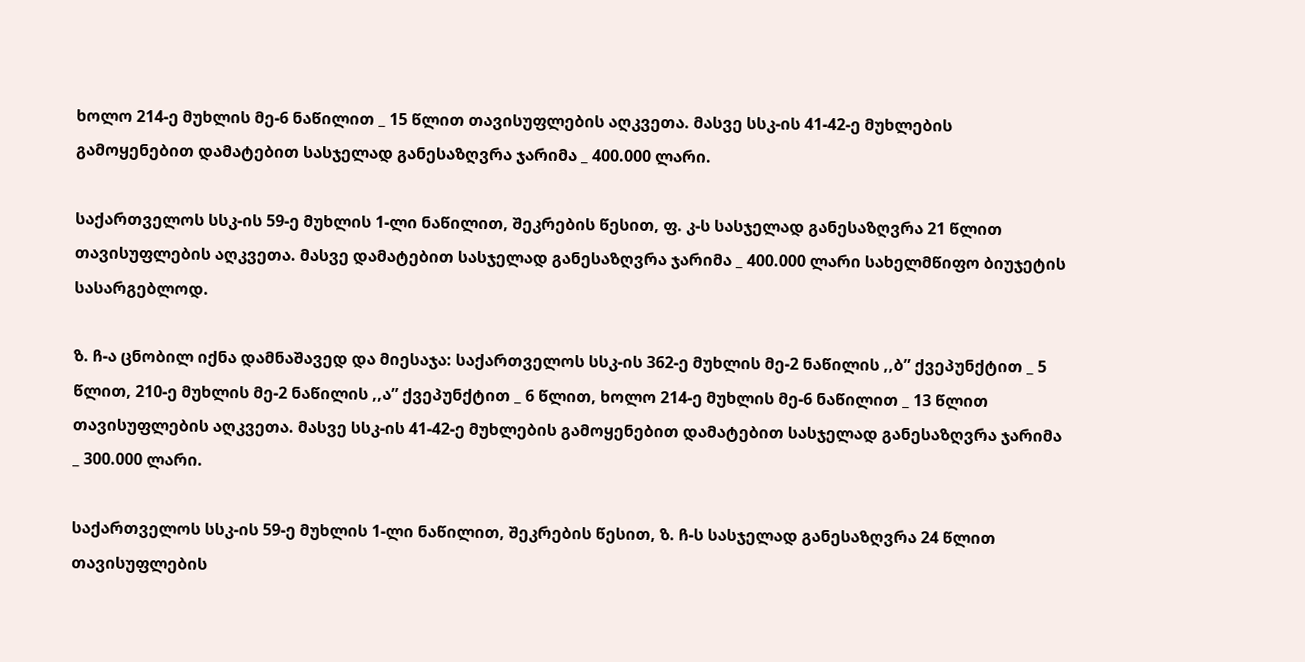ხოლო 214-ე მუხლის მე-6 ნაწილით _ 15 წლით თავისუფლების აღკვეთა. მასვე სსკ-ის 41-42-ე მუხლების გამოყენებით დამატებით სასჯელად განესაზღვრა ჯარიმა _ 400.000 ლარი.

საქართველოს სსკ-ის 59-ე მუხლის 1-ლი ნაწილით, შეკრების წესით, ფ. კ-ს სასჯელად განესაზღვრა 21 წლით თავისუფლების აღკვეთა. მასვე დამატებით სასჯელად განესაზღვრა ჯარიმა _ 400.000 ლარი სახელმწიფო ბიუჯეტის სასარგებლოდ.

ზ. ჩ-ა ცნობილ იქნა დამნაშავედ და მიესაჯა: საქართველოს სსკ-ის 362-ე მუხლის მე-2 ნაწილის ,,ბ” ქვეპუნქტით _ 5 წლით, 210-ე მუხლის მე-2 ნაწილის ,,ა” ქვეპუნქტით _ 6 წლით, ხოლო 214-ე მუხლის მე-6 ნაწილით _ 13 წლით თავისუფლების აღკვეთა. მასვე სსკ-ის 41-42-ე მუხლების გამოყენებით დამატებით სასჯელად განესაზღვრა ჯარიმა _ 300.000 ლარი.

საქართველოს სსკ-ის 59-ე მუხლის 1-ლი ნაწილით, შეკრების წესით, ზ. ჩ-ს სასჯელად განესაზღვრა 24 წლით თავისუფლების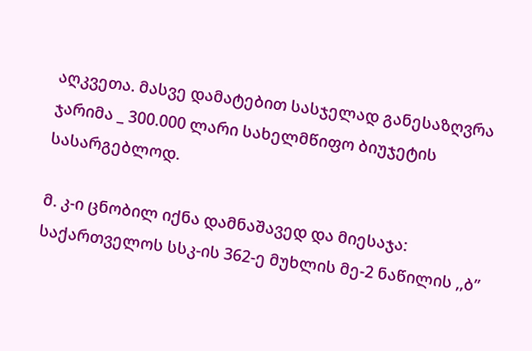აღკვეთა. მასვე დამატებით სასჯელად განესაზღვრა ჯარიმა _ 300.000 ლარი სახელმწიფო ბიუჯეტის სასარგებლოდ.

მ. კ-ი ცნობილ იქნა დამნაშავედ და მიესაჯა: საქართველოს სსკ-ის 362-ე მუხლის მე-2 ნაწილის ,,ბ”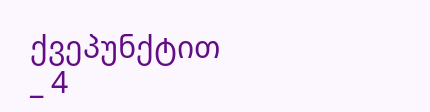ქვეპუნქტით _ 4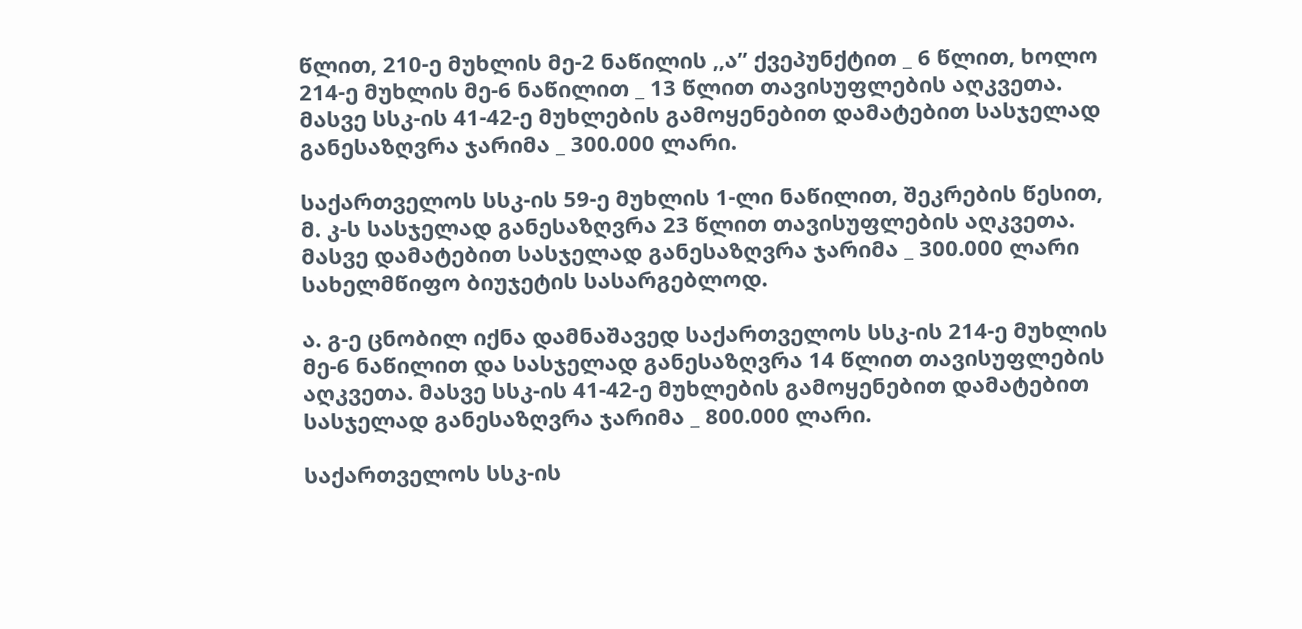წლით, 210-ე მუხლის მე-2 ნაწილის ,,ა” ქვეპუნქტით _ 6 წლით, ხოლო 214-ე მუხლის მე-6 ნაწილით _ 13 წლით თავისუფლების აღკვეთა. მასვე სსკ-ის 41-42-ე მუხლების გამოყენებით დამატებით სასჯელად განესაზღვრა ჯარიმა _ 300.000 ლარი.

საქართველოს სსკ-ის 59-ე მუხლის 1-ლი ნაწილით, შეკრების წესით, მ. კ-ს სასჯელად განესაზღვრა 23 წლით თავისუფლების აღკვეთა. მასვე დამატებით სასჯელად განესაზღვრა ჯარიმა _ 300.000 ლარი სახელმწიფო ბიუჯეტის სასარგებლოდ.

ა. გ-ე ცნობილ იქნა დამნაშავედ საქართველოს სსკ-ის 214-ე მუხლის მე-6 ნაწილით და სასჯელად განესაზღვრა 14 წლით თავისუფლების აღკვეთა. მასვე სსკ-ის 41-42-ე მუხლების გამოყენებით დამატებით სასჯელად განესაზღვრა ჯარიმა _ 800.000 ლარი.

საქართველოს სსკ-ის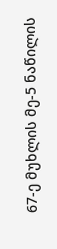67-ე მუხლის მე-5 ნაწილის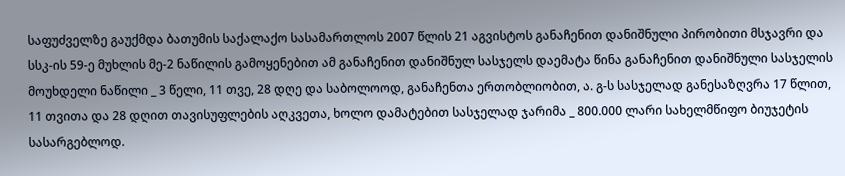საფუძველზე გაუქმდა ბათუმის საქალაქო სასამართლოს 2007 წლის 21 აგვისტოს განაჩენით დანიშნული პირობითი მსჯავრი და სსკ-ის 59-ე მუხლის მე-2 ნაწილის გამოყენებით ამ განაჩენით დანიშნულ სასჯელს დაემატა წინა განაჩენით დანიშნული სასჯელის მოუხდელი ნაწილი _ 3 წელი, 11 თვე, 28 დღე და საბოლოოდ, განაჩენთა ერთობლიობით, ა. გ-ს სასჯელად განესაზღვრა 17 წლით, 11 თვითა და 28 დღით თავისუფლების აღკვეთა, ხოლო დამატებით სასჯელად ჯარიმა _ 800.000 ლარი სახელმწიფო ბიუჯეტის სასარგებლოდ.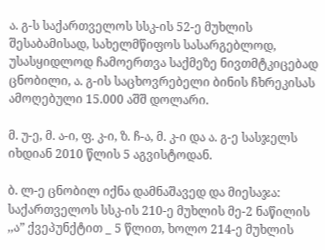ა. გ-ს საქართველოს სსკ-ის 52-ე მუხლის შესაბამისად, სახელმწიფოს სასარგებლოდ, უსასყიდლოდ ჩამოერთვა საქმეზე ნივთმტკიცებად ცნობილი, ა. გ-ის საცხოვრებელი ბინის ჩხრეკისას ამოღებული 15.000 აშშ დოლარი.

მ. უ-ე, მ. ა-ი, ფ. კ-ი, ზ. ჩ-ა, მ. კ-ი და ა. გ-ე სასჯელს იხდიან 2010 წლის 5 აგვისტოდან.

ბ. ლ-ე ცნობილ იქნა დამნაშავედ და მიესაჯა: საქართველოს სსკ-ის 210-ე მუხლის მე-2 ნაწილის ,,ა” ქვეპუნქტით _ 5 წლით, ხოლო 214-ე მუხლის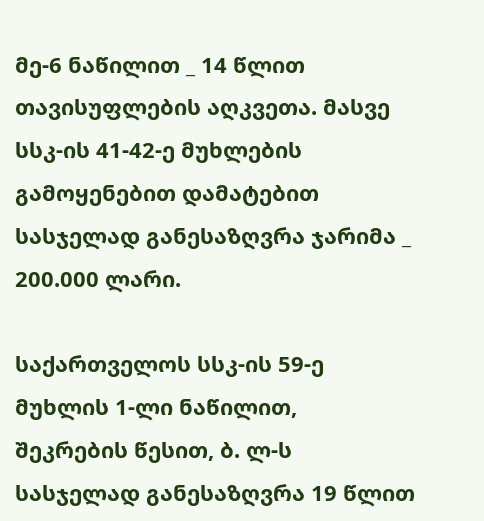მე-6 ნაწილით _ 14 წლით თავისუფლების აღკვეთა. მასვე სსკ-ის 41-42-ე მუხლების გამოყენებით დამატებით სასჯელად განესაზღვრა ჯარიმა _ 200.000 ლარი.

საქართველოს სსკ-ის 59-ე მუხლის 1-ლი ნაწილით, შეკრების წესით, ბ. ლ-ს სასჯელად განესაზღვრა 19 წლით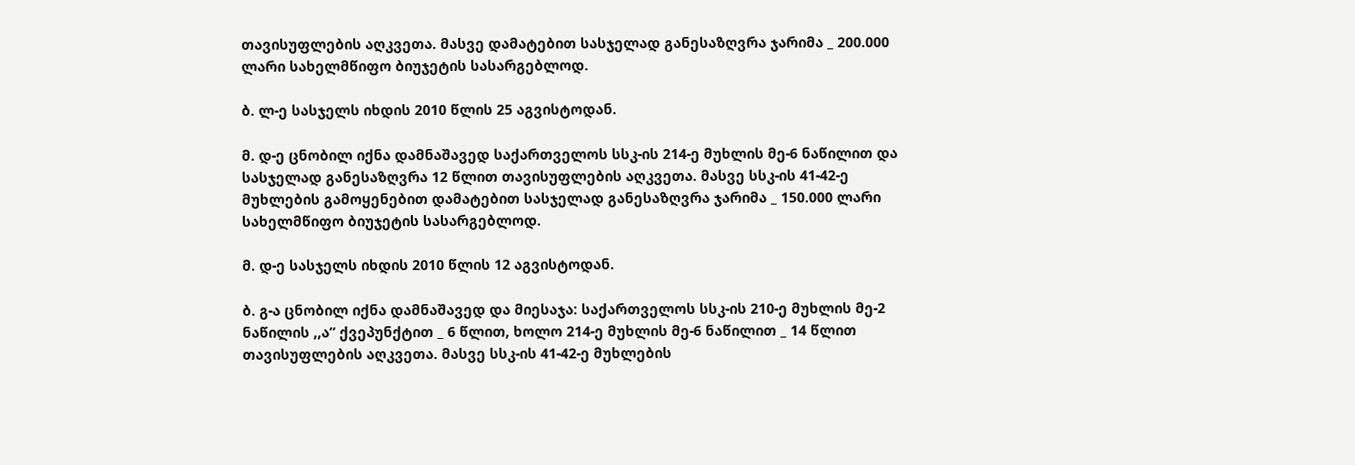თავისუფლების აღკვეთა. მასვე დამატებით სასჯელად განესაზღვრა ჯარიმა _ 200.000 ლარი სახელმწიფო ბიუჯეტის სასარგებლოდ.

ბ. ლ-ე სასჯელს იხდის 2010 წლის 25 აგვისტოდან.

მ. დ-ე ცნობილ იქნა დამნაშავედ საქართველოს სსკ-ის 214-ე მუხლის მე-6 ნაწილით და სასჯელად განესაზღვრა 12 წლით თავისუფლების აღკვეთა. მასვე სსკ-ის 41-42-ე მუხლების გამოყენებით დამატებით სასჯელად განესაზღვრა ჯარიმა _ 150.000 ლარი სახელმწიფო ბიუჯეტის სასარგებლოდ.

მ. დ-ე სასჯელს იხდის 2010 წლის 12 აგვისტოდან.

ბ. გ-ა ცნობილ იქნა დამნაშავედ და მიესაჯა: საქართველოს სსკ-ის 210-ე მუხლის მე-2 ნაწილის ,,ა” ქვეპუნქტით _ 6 წლით, ხოლო 214-ე მუხლის მე-6 ნაწილით _ 14 წლით თავისუფლების აღკვეთა. მასვე სსკ-ის 41-42-ე მუხლების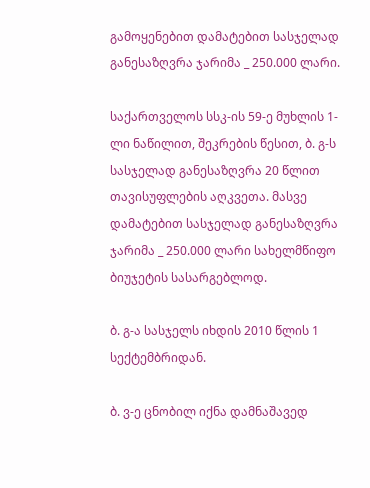გამოყენებით დამატებით სასჯელად განესაზღვრა ჯარიმა _ 250.000 ლარი.

საქართველოს სსკ-ის 59-ე მუხლის 1-ლი ნაწილით, შეკრების წესით, ბ. გ-ს სასჯელად განესაზღვრა 20 წლით თავისუფლების აღკვეთა. მასვე დამატებით სასჯელად განესაზღვრა ჯარიმა _ 250.000 ლარი სახელმწიფო ბიუჯეტის სასარგებლოდ.

ბ. გ-ა სასჯელს იხდის 2010 წლის 1 სექტემბრიდან.

ბ. ვ-ე ცნობილ იქნა დამნაშავედ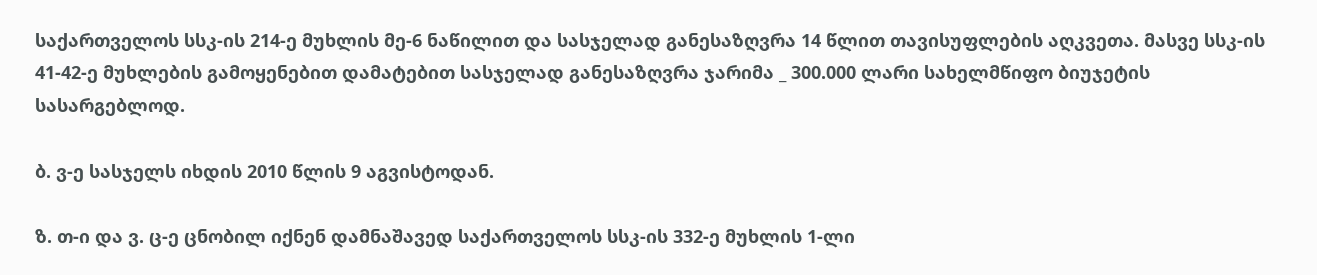საქართველოს სსკ-ის 214-ე მუხლის მე-6 ნაწილით და სასჯელად განესაზღვრა 14 წლით თავისუფლების აღკვეთა. მასვე სსკ-ის 41-42-ე მუხლების გამოყენებით დამატებით სასჯელად განესაზღვრა ჯარიმა _ 300.000 ლარი სახელმწიფო ბიუჯეტის სასარგებლოდ.

ბ. ვ-ე სასჯელს იხდის 2010 წლის 9 აგვისტოდან.

ზ. თ-ი და ვ. ც-ე ცნობილ იქნენ დამნაშავედ საქართველოს სსკ-ის 332-ე მუხლის 1-ლი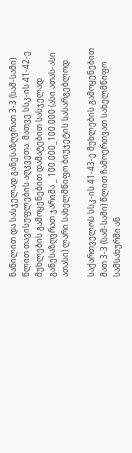ნაწილით და სასჯელად განესაზღვრათ 3-3 (სამ-სამი) წლით თავისუფლების აღკვეთა. მათვე სსკ-ის 41-42-ე მუხლების გამოყენებით დამატებით სასჯელად განესაზღვრათ ჯარიმა _ 100.000_100.000 (ასი ათას-ასი ათასი) ლარი სახელმწიფო ბიუჯეტის სასარგებლოდ.

საქართველოს სსკ-ის 41-43-ე მუხლების გამოყენებით მათ 3-3 (სამ-სამი) წლით ჩამოერთვათ სახელმწიფო სამსახურში ან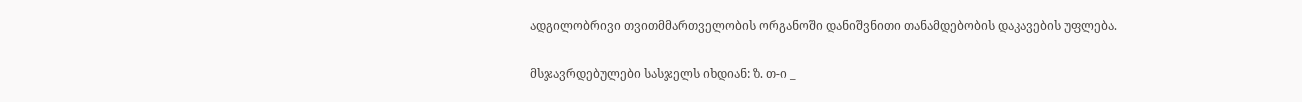ადგილობრივი თვითმმართველობის ორგანოში დანიშვნითი თანამდებობის დაკავების უფლება.

მსჯავრდებულები სასჯელს იხდიან: ზ. თ-ი _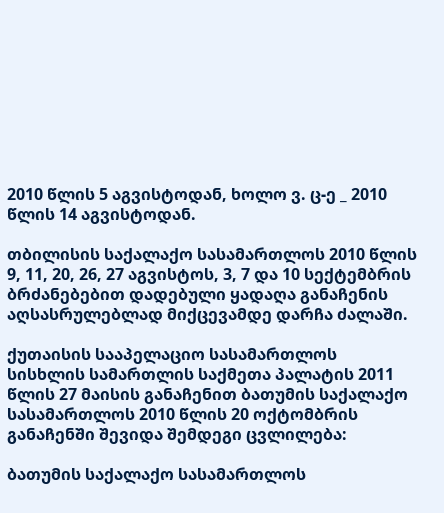2010 წლის 5 აგვისტოდან, ხოლო ვ. ც-ე _ 2010 წლის 14 აგვისტოდან.

თბილისის საქალაქო სასამართლოს 2010 წლის 9, 11, 20, 26, 27 აგვისტოს, 3, 7 და 10 სექტემბრის ბრძანებებით დადებული ყადაღა განაჩენის აღსასრულებლად მიქცევამდე დარჩა ძალაში.

ქუთაისის სააპელაციო სასამართლოს სისხლის სამართლის საქმეთა პალატის 2011 წლის 27 მაისის განაჩენით ბათუმის საქალაქო სასამართლოს 2010 წლის 20 ოქტომბრის განაჩენში შევიდა შემდეგი ცვლილება:

ბათუმის საქალაქო სასამართლოს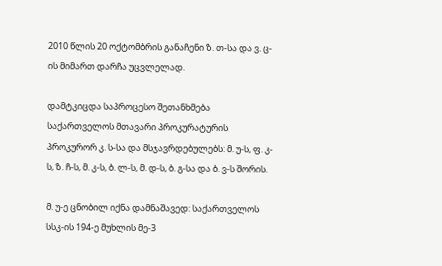2010 წლის 20 ოქტომბრის განაჩენი ზ. თ-სა და ვ. ც-ის მიმართ დარჩა უცვლელად.

დამტკიცდა საპროცესო შეთანხმება საქართველოს მთავარი პროკურატურის პროკურორ კ. ს-სა და მსჯავრდებულებს: მ. უ-ს, ფ. კ-ს, ზ. ჩ-ს, მ. კ-ს, ბ. ლ-ს, მ. დ-ს, ბ. გ-სა და ბ. ვ-ს შორის.

მ. უ-ე ცნობილ იქნა დამნაშავედ: საქართველოს სსკ-ის 194-ე მუხლის მე-3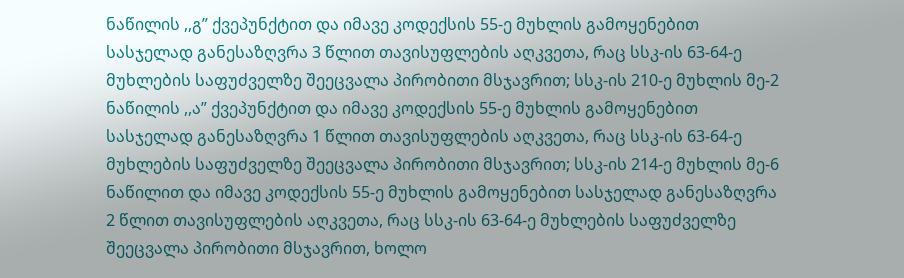ნაწილის ,,გ” ქვეპუნქტით და იმავე კოდექსის 55-ე მუხლის გამოყენებით სასჯელად განესაზღვრა 3 წლით თავისუფლების აღკვეთა, რაც სსკ-ის 63-64-ე მუხლების საფუძველზე შეეცვალა პირობითი მსჯავრით; სსკ-ის 210-ე მუხლის მე-2 ნაწილის ,,ა” ქვეპუნქტით და იმავე კოდექსის 55-ე მუხლის გამოყენებით სასჯელად განესაზღვრა 1 წლით თავისუფლების აღკვეთა, რაც სსკ-ის 63-64-ე მუხლების საფუძველზე შეეცვალა პირობითი მსჯავრით; სსკ-ის 214-ე მუხლის მე-6 ნაწილით და იმავე კოდექსის 55-ე მუხლის გამოყენებით სასჯელად განესაზღვრა 2 წლით თავისუფლების აღკვეთა, რაც სსკ-ის 63-64-ე მუხლების საფუძველზე შეეცვალა პირობითი მსჯავრით, ხოლო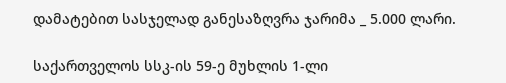დამატებით სასჯელად განესაზღვრა ჯარიმა _ 5.000 ლარი.

საქართველოს სსკ-ის 59-ე მუხლის 1-ლი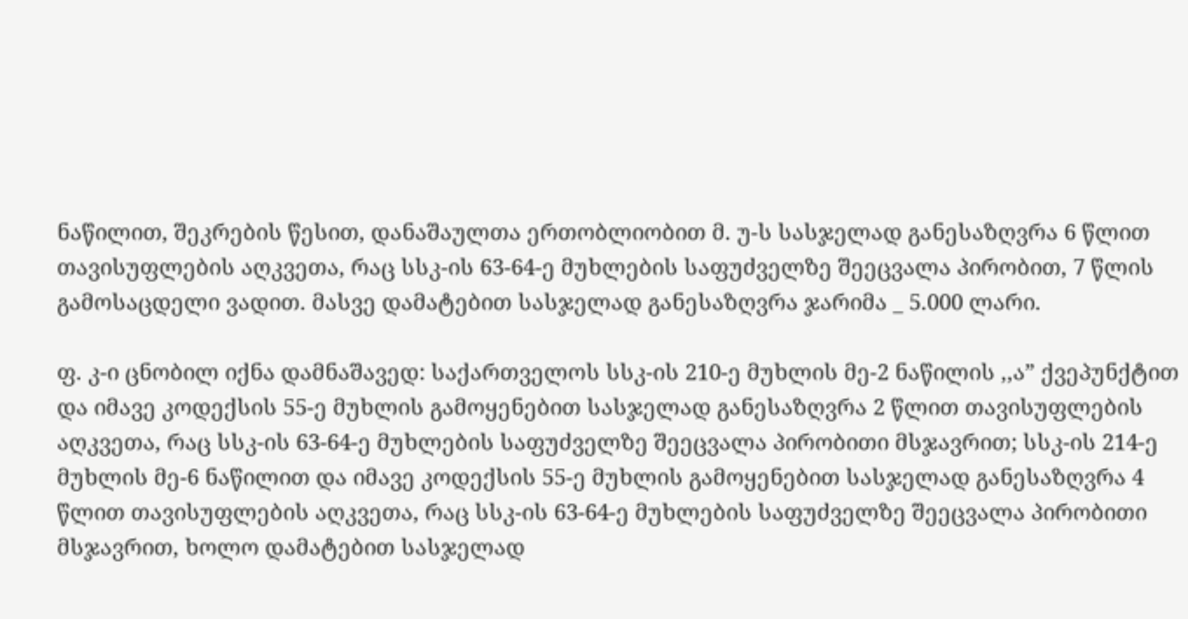ნაწილით, შეკრების წესით, დანაშაულთა ერთობლიობით მ. უ-ს სასჯელად განესაზღვრა 6 წლით თავისუფლების აღკვეთა, რაც სსკ-ის 63-64-ე მუხლების საფუძველზე შეეცვალა პირობით, 7 წლის გამოსაცდელი ვადით. მასვე დამატებით სასჯელად განესაზღვრა ჯარიმა _ 5.000 ლარი.

ფ. კ-ი ცნობილ იქნა დამნაშავედ: საქართველოს სსკ-ის 210-ე მუხლის მე-2 ნაწილის ,,ა” ქვეპუნქტით და იმავე კოდექსის 55-ე მუხლის გამოყენებით სასჯელად განესაზღვრა 2 წლით თავისუფლების აღკვეთა, რაც სსკ-ის 63-64-ე მუხლების საფუძველზე შეეცვალა პირობითი მსჯავრით; სსკ-ის 214-ე მუხლის მე-6 ნაწილით და იმავე კოდექსის 55-ე მუხლის გამოყენებით სასჯელად განესაზღვრა 4 წლით თავისუფლების აღკვეთა, რაც სსკ-ის 63-64-ე მუხლების საფუძველზე შეეცვალა პირობითი მსჯავრით, ხოლო დამატებით სასჯელად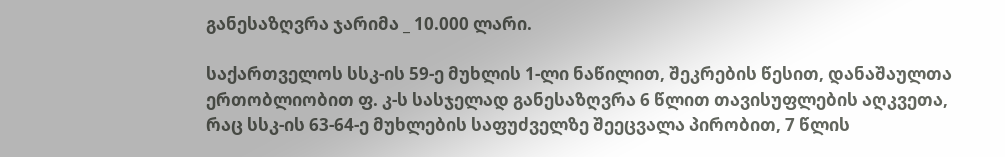განესაზღვრა ჯარიმა _ 10.000 ლარი.

საქართველოს სსკ-ის 59-ე მუხლის 1-ლი ნაწილით, შეკრების წესით, დანაშაულთა ერთობლიობით ფ. კ-ს სასჯელად განესაზღვრა 6 წლით თავისუფლების აღკვეთა, რაც სსკ-ის 63-64-ე მუხლების საფუძველზე შეეცვალა პირობით, 7 წლის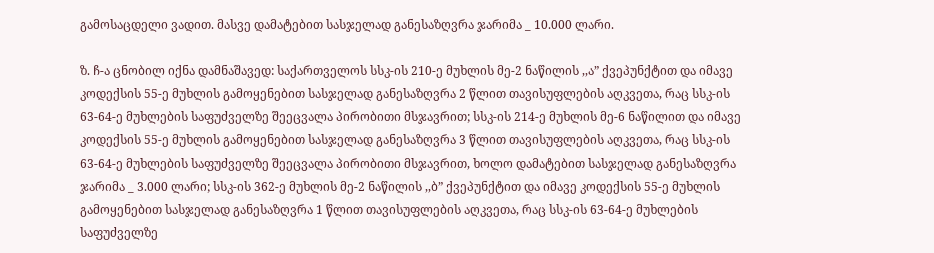გამოსაცდელი ვადით. მასვე დამატებით სასჯელად განესაზღვრა ჯარიმა _ 10.000 ლარი.

ზ. ჩ-ა ცნობილ იქნა დამნაშავედ: საქართველოს სსკ-ის 210-ე მუხლის მე-2 ნაწილის ,,ა” ქვეპუნქტით და იმავე კოდექსის 55-ე მუხლის გამოყენებით სასჯელად განესაზღვრა 2 წლით თავისუფლების აღკვეთა, რაც სსკ-ის 63-64-ე მუხლების საფუძველზე შეეცვალა პირობითი მსჯავრით; სსკ-ის 214-ე მუხლის მე-6 ნაწილით და იმავე კოდექსის 55-ე მუხლის გამოყენებით სასჯელად განესაზღვრა 3 წლით თავისუფლების აღკვეთა, რაც სსკ-ის 63-64-ე მუხლების საფუძველზე შეეცვალა პირობითი მსჯავრით, ხოლო დამატებით სასჯელად განესაზღვრა ჯარიმა _ 3.000 ლარი; სსკ-ის 362-ე მუხლის მე-2 ნაწილის ,,ბ” ქვეპუნქტით და იმავე კოდექსის 55-ე მუხლის გამოყენებით სასჯელად განესაზღვრა 1 წლით თავისუფლების აღკვეთა, რაც სსკ-ის 63-64-ე მუხლების საფუძველზე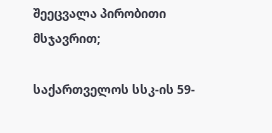შეეცვალა პირობითი მსჯავრით;

საქართველოს სსკ-ის 59-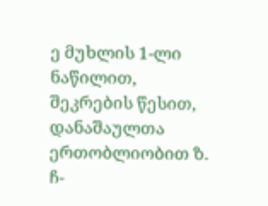ე მუხლის 1-ლი ნაწილით, შეკრების წესით, დანაშაულთა ერთობლიობით ზ. ჩ-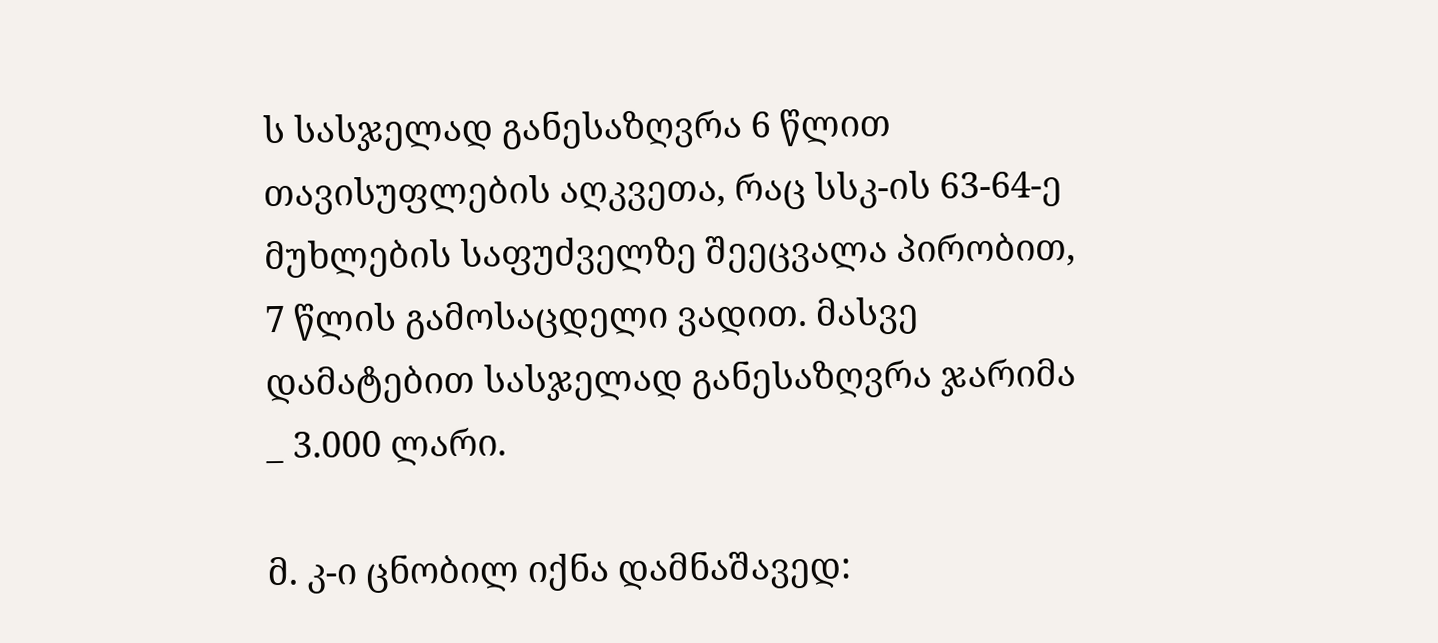ს სასჯელად განესაზღვრა 6 წლით თავისუფლების აღკვეთა, რაც სსკ-ის 63-64-ე მუხლების საფუძველზე შეეცვალა პირობით, 7 წლის გამოსაცდელი ვადით. მასვე დამატებით სასჯელად განესაზღვრა ჯარიმა _ 3.000 ლარი.

მ. კ-ი ცნობილ იქნა დამნაშავედ: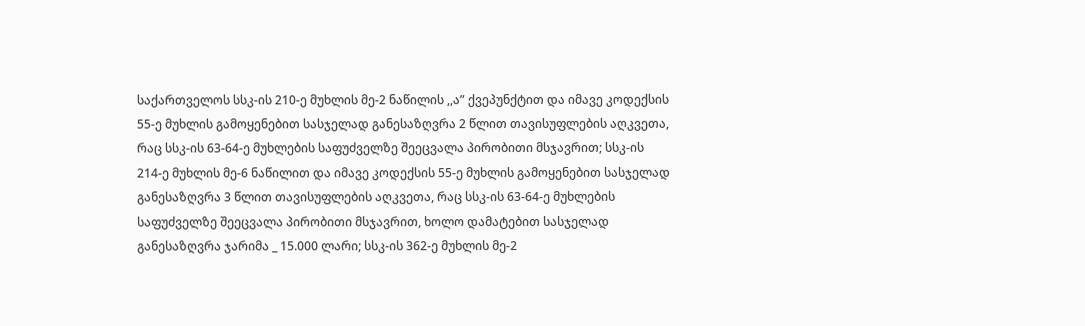საქართველოს სსკ-ის 210-ე მუხლის მე-2 ნაწილის ,,ა” ქვეპუნქტით და იმავე კოდექსის 55-ე მუხლის გამოყენებით სასჯელად განესაზღვრა 2 წლით თავისუფლების აღკვეთა, რაც სსკ-ის 63-64-ე მუხლების საფუძველზე შეეცვალა პირობითი მსჯავრით; სსკ-ის 214-ე მუხლის მე-6 ნაწილით და იმავე კოდექსის 55-ე მუხლის გამოყენებით სასჯელად განესაზღვრა 3 წლით თავისუფლების აღკვეთა, რაც სსკ-ის 63-64-ე მუხლების საფუძველზე შეეცვალა პირობითი მსჯავრით, ხოლო დამატებით სასჯელად განესაზღვრა ჯარიმა _ 15.000 ლარი; სსკ-ის 362-ე მუხლის მე-2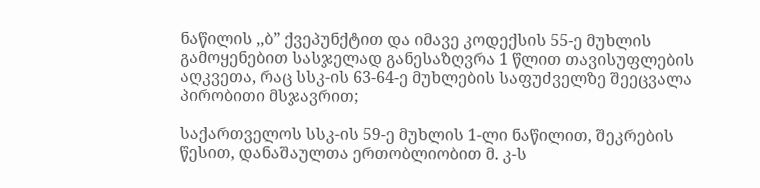ნაწილის ,,ბ” ქვეპუნქტით და იმავე კოდექსის 55-ე მუხლის გამოყენებით სასჯელად განესაზღვრა 1 წლით თავისუფლების აღკვეთა, რაც სსკ-ის 63-64-ე მუხლების საფუძველზე შეეცვალა პირობითი მსჯავრით;

საქართველოს სსკ-ის 59-ე მუხლის 1-ლი ნაწილით, შეკრების წესით, დანაშაულთა ერთობლიობით მ. კ-ს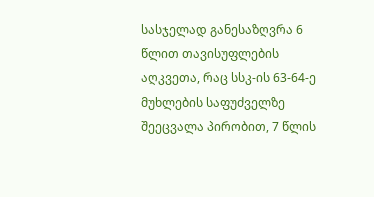სასჯელად განესაზღვრა 6 წლით თავისუფლების აღკვეთა, რაც სსკ-ის 63-64-ე მუხლების საფუძველზე შეეცვალა პირობით, 7 წლის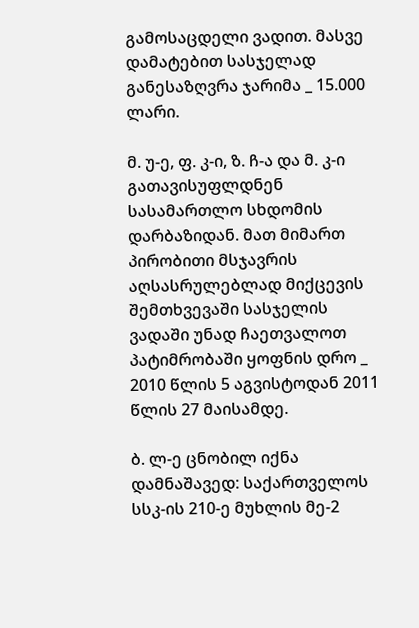გამოსაცდელი ვადით. მასვე დამატებით სასჯელად განესაზღვრა ჯარიმა _ 15.000 ლარი.

მ. უ-ე, ფ. კ-ი, ზ. ჩ-ა და მ. კ-ი გათავისუფლდნენ სასამართლო სხდომის დარბაზიდან. მათ მიმართ პირობითი მსჯავრის აღსასრულებლად მიქცევის შემთხვევაში სასჯელის ვადაში უნად ჩაეთვალოთ პატიმრობაში ყოფნის დრო _ 2010 წლის 5 აგვისტოდან 2011 წლის 27 მაისამდე.

ბ. ლ-ე ცნობილ იქნა დამნაშავედ: საქართველოს სსკ-ის 210-ე მუხლის მე-2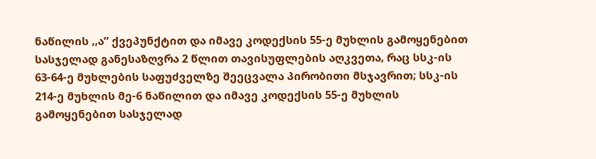ნაწილის ,,ა” ქვეპუნქტით და იმავე კოდექსის 55-ე მუხლის გამოყენებით სასჯელად განესაზღვრა 2 წლით თავისუფლების აღკვეთა, რაც სსკ-ის 63-64-ე მუხლების საფუძველზე შეეცვალა პირობითი მსჯავრით; სსკ-ის 214-ე მუხლის მე-6 ნაწილით და იმავე კოდექსის 55-ე მუხლის გამოყენებით სასჯელად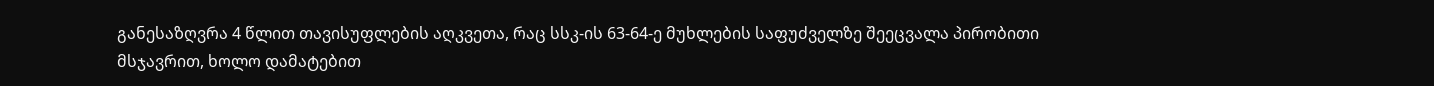განესაზღვრა 4 წლით თავისუფლების აღკვეთა, რაც სსკ-ის 63-64-ე მუხლების საფუძველზე შეეცვალა პირობითი მსჯავრით, ხოლო დამატებით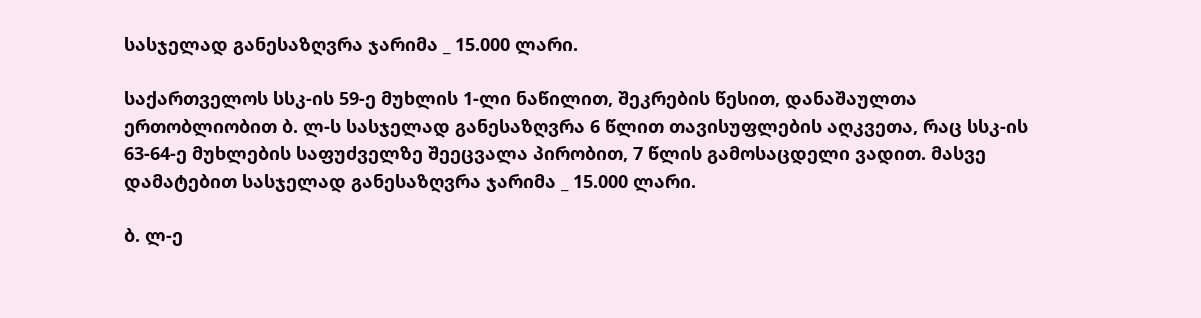სასჯელად განესაზღვრა ჯარიმა _ 15.000 ლარი.

საქართველოს სსკ-ის 59-ე მუხლის 1-ლი ნაწილით, შეკრების წესით, დანაშაულთა ერთობლიობით ბ. ლ-ს სასჯელად განესაზღვრა 6 წლით თავისუფლების აღკვეთა, რაც სსკ-ის 63-64-ე მუხლების საფუძველზე შეეცვალა პირობით, 7 წლის გამოსაცდელი ვადით. მასვე დამატებით სასჯელად განესაზღვრა ჯარიმა _ 15.000 ლარი.

ბ. ლ-ე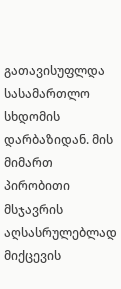გათავისუფლდა სასამართლო სხდომის დარბაზიდან. მის მიმართ პირობითი მსჯავრის აღსასრულებლად მიქცევის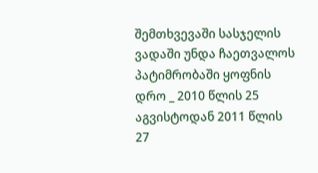შემთხვევაში სასჯელის ვადაში უნდა ჩაეთვალოს პატიმრობაში ყოფნის დრო _ 2010 წლის 25 აგვისტოდან 2011 წლის 27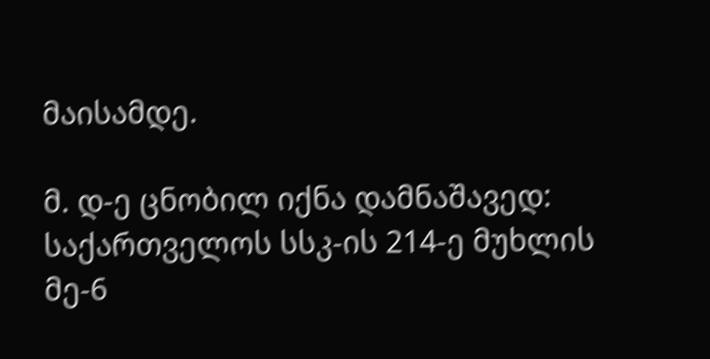მაისამდე.

მ. დ-ე ცნობილ იქნა დამნაშავედ: საქართველოს სსკ-ის 214-ე მუხლის მე-6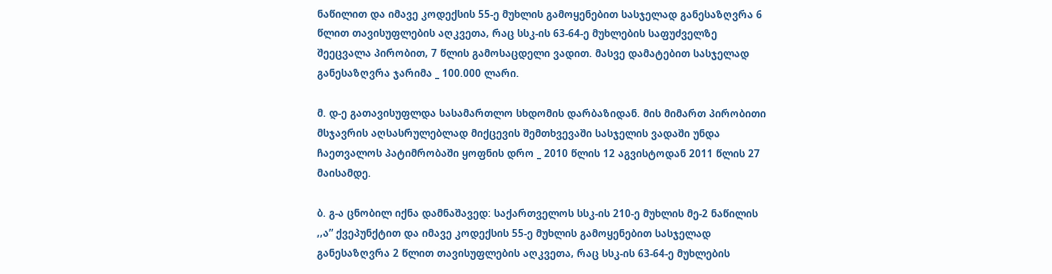ნაწილით და იმავე კოდექსის 55-ე მუხლის გამოყენებით სასჯელად განესაზღვრა 6 წლით თავისუფლების აღკვეთა, რაც სსკ-ის 63-64-ე მუხლების საფუძველზე შეეცვალა პირობით, 7 წლის გამოსაცდელი ვადით. მასვე დამატებით სასჯელად განესაზღვრა ჯარიმა _ 100.000 ლარი.

მ. დ-ე გათავისუფლდა სასამართლო სხდომის დარბაზიდან. მის მიმართ პირობითი მსჯავრის აღსასრულებლად მიქცევის შემთხვევაში სასჯელის ვადაში უნდა ჩაეთვალოს პატიმრობაში ყოფნის დრო _ 2010 წლის 12 აგვისტოდან 2011 წლის 27 მაისამდე.

ბ. გ-ა ცნობილ იქნა დამნაშავედ: საქართველოს სსკ-ის 210-ე მუხლის მე-2 ნაწილის ,,ა” ქვეპუნქტით და იმავე კოდექსის 55-ე მუხლის გამოყენებით სასჯელად განესაზღვრა 2 წლით თავისუფლების აღკვეთა, რაც სსკ-ის 63-64-ე მუხლების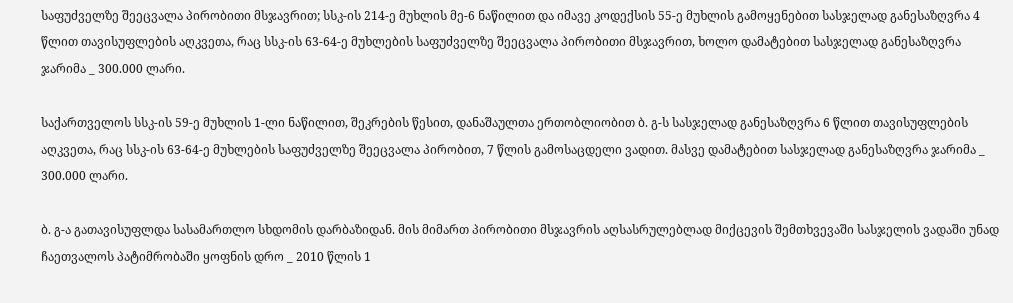საფუძველზე შეეცვალა პირობითი მსჯავრით; სსკ-ის 214-ე მუხლის მე-6 ნაწილით და იმავე კოდექსის 55-ე მუხლის გამოყენებით სასჯელად განესაზღვრა 4 წლით თავისუფლების აღკვეთა, რაც სსკ-ის 63-64-ე მუხლების საფუძველზე შეეცვალა პირობითი მსჯავრით, ხოლო დამატებით სასჯელად განესაზღვრა ჯარიმა _ 300.000 ლარი.

საქართველოს სსკ-ის 59-ე მუხლის 1-ლი ნაწილით, შეკრების წესით, დანაშაულთა ერთობლიობით ბ. გ-ს სასჯელად განესაზღვრა 6 წლით თავისუფლების აღკვეთა, რაც სსკ-ის 63-64-ე მუხლების საფუძველზე შეეცვალა პირობით, 7 წლის გამოსაცდელი ვადით. მასვე დამატებით სასჯელად განესაზღვრა ჯარიმა _ 300.000 ლარი.

ბ. გ-ა გათავისუფლდა სასამართლო სხდომის დარბაზიდან. მის მიმართ პირობითი მსჯავრის აღსასრულებლად მიქცევის შემთხვევაში სასჯელის ვადაში უნად ჩაეთვალოს პატიმრობაში ყოფნის დრო _ 2010 წლის 1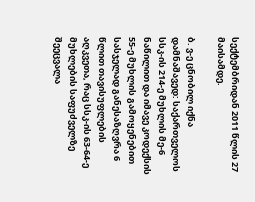სექტემბრიდან 2011 წლის 27 მაისამდე.

ბ. ვ-ე ცნობილ იქნა დამნაშავედ: საქართველოს სსკ-ის 214-ე მუხლის მე-6 ნაწილით და იმავე კოდექსის 55-ე მუხლის გამოყენებით სასჯელად განესაზღვრა 6 წლით თავისუფლების აღკვეთა, რაც სსკ-ის 63-64-ე მუხლების საფუძველზე შეეცვალა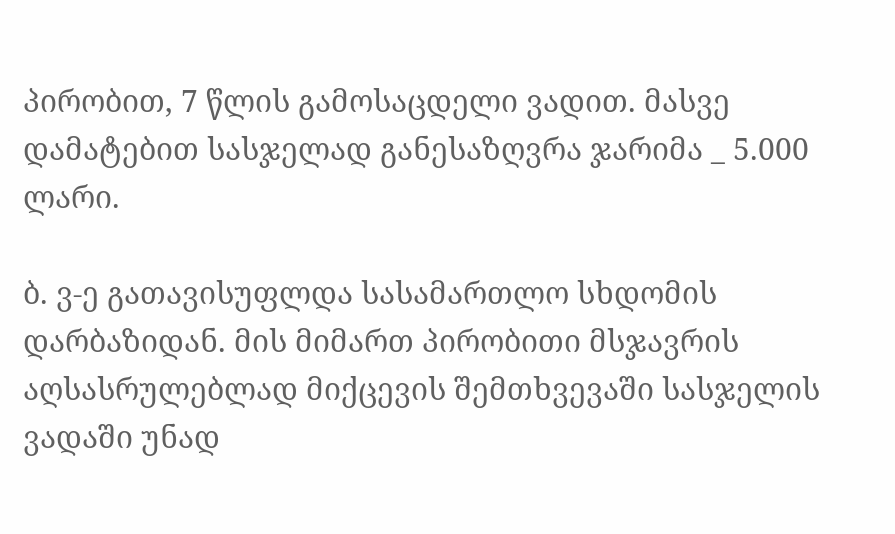პირობით, 7 წლის გამოსაცდელი ვადით. მასვე დამატებით სასჯელად განესაზღვრა ჯარიმა _ 5.000 ლარი.

ბ. ვ-ე გათავისუფლდა სასამართლო სხდომის დარბაზიდან. მის მიმართ პირობითი მსჯავრის აღსასრულებლად მიქცევის შემთხვევაში სასჯელის ვადაში უნად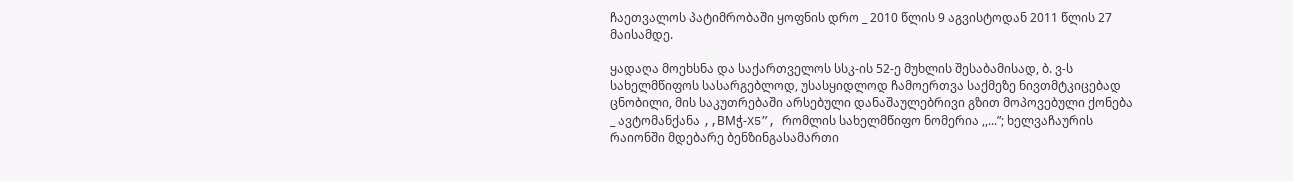ჩაეთვალოს პატიმრობაში ყოფნის დრო _ 2010 წლის 9 აგვისტოდან 2011 წლის 27 მაისამდე.

ყადაღა მოეხსნა და საქართველოს სსკ-ის 52-ე მუხლის შესაბამისად, ბ. ვ-ს სახელმწიფოს სასარგებლოდ, უსასყიდლოდ ჩამოერთვა საქმეზე ნივთმტკიცებად ცნობილი, მის საკუთრებაში არსებული დანაშაულებრივი გზით მოპოვებული ქონება _ ავტომანქანა ,,BMჭ-X5”, რომლის სახელმწიფო ნომერია ,,...”; ხელვაჩაურის რაიონში მდებარე ბენზინგასამართი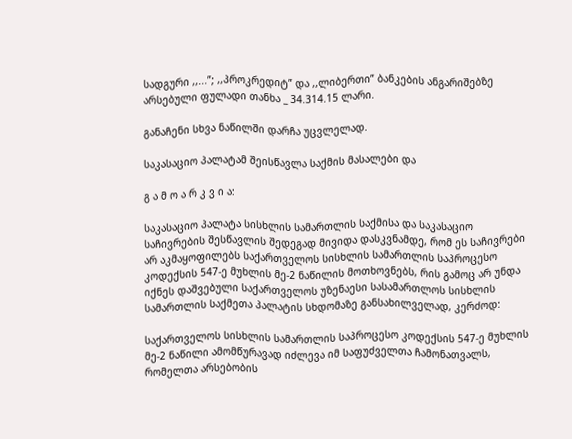სადგური ,,...”; ,,პროკრედიტ” და ,,ლიბერთი” ბანკების ანგარიშებზე არსებული ფულადი თანხა _ 34.314.15 ლარი.

განაჩენი სხვა ნაწილში დარჩა უცვლელად.

საკასაციო პალატამ შეისწავლა საქმის მასალები და

გ ა მ ო ა რ კ ვ ი ა:

საკასაციო პალატა სისხლის სამართლის საქმისა და საკასაციო საჩივრების შესწავლის შედეგად მივიდა დასკვნამდე, რომ ეს საჩივრები არ აკმაყოფილებს საქართველოს სისხლის სამართლის საპროცესო კოდექსის 547-ე მუხლის მე-2 ნაწილის მოთხოვნებს, რის გამოც არ უნდა იქნეს დაშვებული საქართველოს უზენაესი სასამართლოს სისხლის სამართლის საქმეთა პალატის სხდომაზე განსახილველად, კერძოდ:

საქართველოს სისხლის სამართლის საპროცესო კოდექსის 547-ე მუხლის მე-2 ნაწილი ამომწურავად იძლევა იმ საფუძველთა ჩამონათვალს, რომელთა არსებობის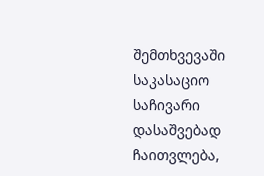შემთხვევაში საკასაციო საჩივარი დასაშვებად ჩაითვლება,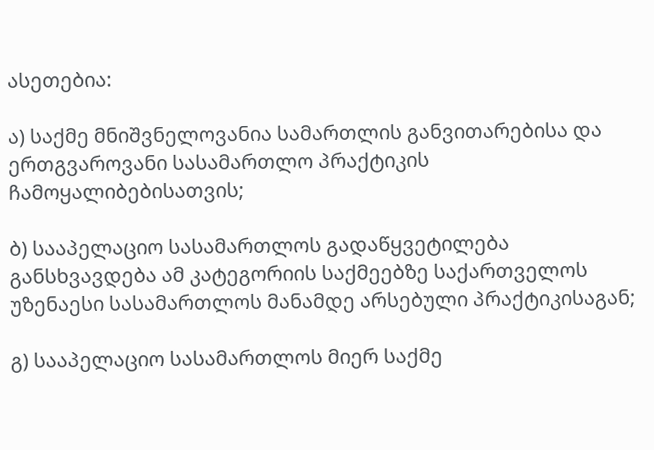ასეთებია:

ა) საქმე მნიშვნელოვანია სამართლის განვითარებისა და ერთგვაროვანი სასამართლო პრაქტიკის ჩამოყალიბებისათვის;

ბ) სააპელაციო სასამართლოს გადაწყვეტილება განსხვავდება ამ კატეგორიის საქმეებზე საქართველოს უზენაესი სასამართლოს მანამდე არსებული პრაქტიკისაგან;

გ) სააპელაციო სასამართლოს მიერ საქმე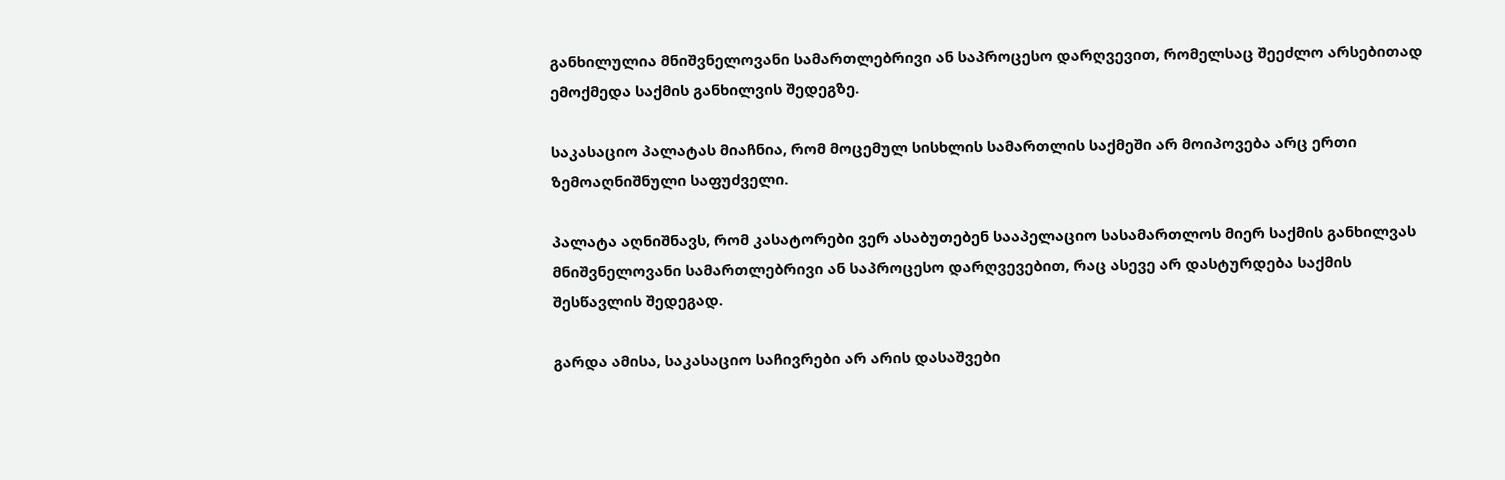განხილულია მნიშვნელოვანი სამართლებრივი ან საპროცესო დარღვევით, რომელსაც შეეძლო არსებითად ემოქმედა საქმის განხილვის შედეგზე.

საკასაციო პალატას მიაჩნია, რომ მოცემულ სისხლის სამართლის საქმეში არ მოიპოვება არც ერთი ზემოაღნიშნული საფუძველი.

პალატა აღნიშნავს, რომ კასატორები ვერ ასაბუთებენ სააპელაციო სასამართლოს მიერ საქმის განხილვას მნიშვნელოვანი სამართლებრივი ან საპროცესო დარღვევებით, რაც ასევე არ დასტურდება საქმის შესწავლის შედეგად.

გარდა ამისა, საკასაციო საჩივრები არ არის დასაშვები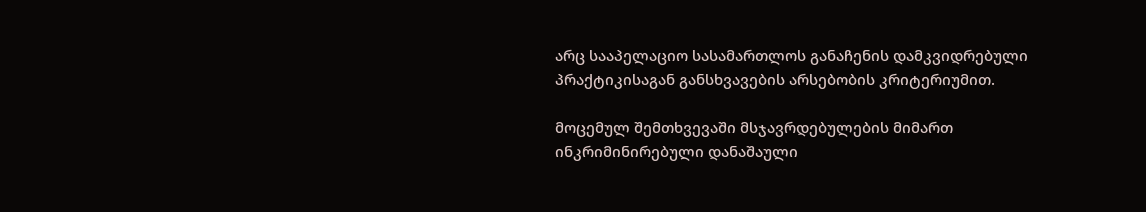არც სააპელაციო სასამართლოს განაჩენის დამკვიდრებული პრაქტიკისაგან განსხვავების არსებობის კრიტერიუმით.

მოცემულ შემთხვევაში მსჯავრდებულების მიმართ ინკრიმინირებული დანაშაული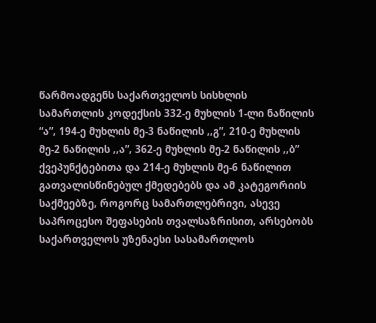წარმოადგენს საქართველოს სისხლის სამართლის კოდექსის 332-ე მუხლის 1-ლი ნაწილის “ა”, 194-ე მუხლის მე-3 ნაწილის ,,გ”, 210-ე მუხლის მე-2 ნაწილის ,,ა”, 362-ე მუხლის მე-2 ნაწილის ,,ბ” ქვეპუნქტებითა და 214-ე მუხლის მე-6 ნაწილით გათვალისწინებულ ქმედებებს და ამ კატეგორიის საქმეებზე, როგორც სამართლებრივი, ასევე საპროცესო შეფასების თვალსაზრისით, არსებობს საქართველოს უზენაესი სასამართლოს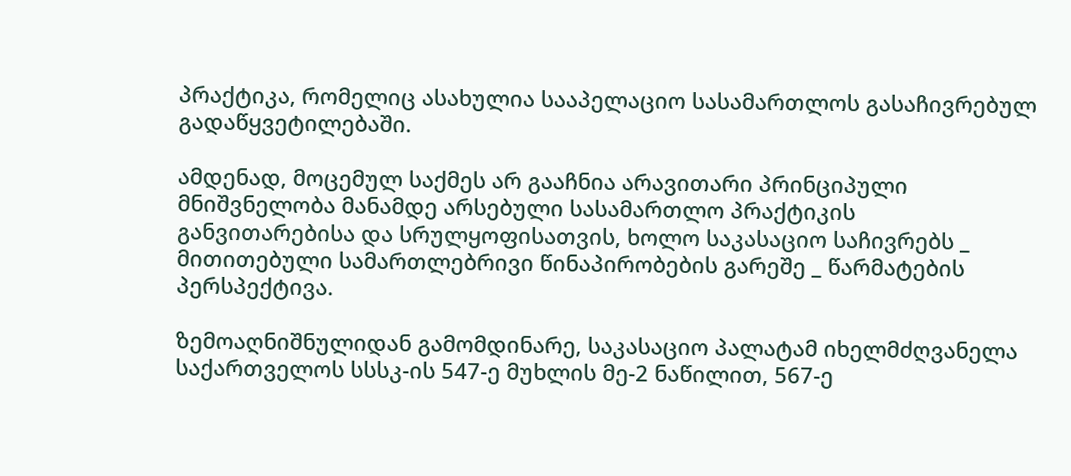პრაქტიკა, რომელიც ასახულია სააპელაციო სასამართლოს გასაჩივრებულ გადაწყვეტილებაში.

ამდენად, მოცემულ საქმეს არ გააჩნია არავითარი პრინციპული მნიშვნელობა მანამდე არსებული სასამართლო პრაქტიკის განვითარებისა და სრულყოფისათვის, ხოლო საკასაციო საჩივრებს _ მითითებული სამართლებრივი წინაპირობების გარეშე _ წარმატების პერსპექტივა.

ზემოაღნიშნულიდან გამომდინარე, საკასაციო პალატამ იხელმძღვანელა საქართველოს სსსკ-ის 547-ე მუხლის მე-2 ნაწილით, 567-ე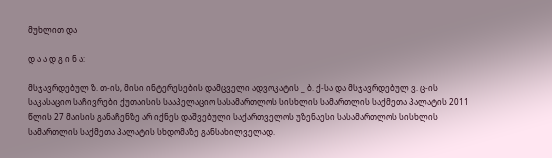მუხლით და

დ ა ა დ გ ი ნ ა:

მსჯავრდებულ ზ. თ-ის, მისი ინტერესების დამცველი ადვოკატის _ ბ. ქ-სა და მსჯავრდებულ ვ. ც-ის საკასაციო საჩივრები ქუთაისის სააპელაციო სასამართლოს სისხლის სამართლის საქმეთა პალატის 2011 წლის 27 მაისის განაჩენზე არ იქნეს დაშვებული საქართველოს უზენაესი სასამართლოს სისხლის სამართლის საქმეთა პალატის სხდომაზე განსახილველად.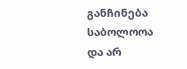განჩინება საბოლოოა და არ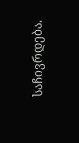საჩივრდება.